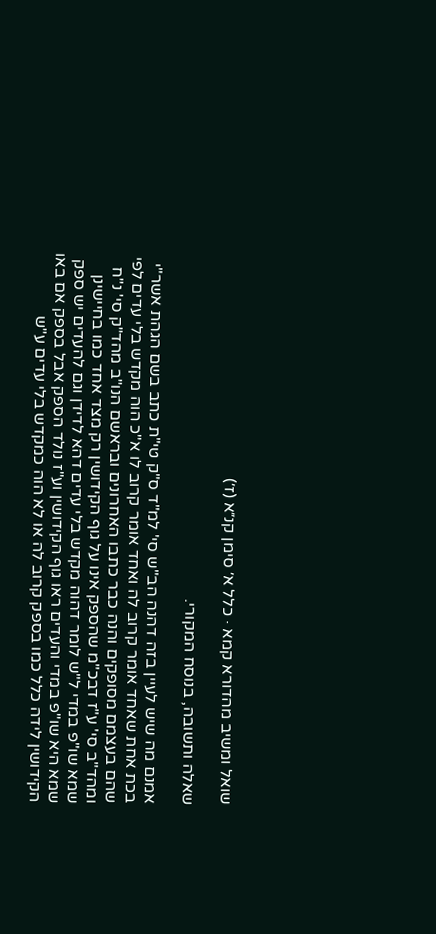שואל ומשיב מהדורא קמא · כלל א׳ סימן קנ״א (ז׳)

שאלה ותשובה, בנוסח המקורי.

אמנם מה שיש לעיין בזה דהנה הב"ש סי' למ"ד ס"ק טי"ת כתב בשם הגהת אשר"י בכת אחת שאחד אומר קרוב לה ואחד אומר קרוב לו א"כ הוה מקדש בלי עדים לפי שהם בעצמם מסופקים והנה כבר כתבו האחרונים ובראשם הנו"ב מהד"ק סי' נ"ח ומהד"ב סי' ע"ז דבכ"מ שהספק אינו על גוף הקידושין רק מצד אחד כמו בחיישינן שמא שו"פ במדי ל"ש לומר דהוה מקדש בלי עדים דהא לדידן וגם להעדים יש ספק שמא היא שו"פ במדי והעדים ראו גוף הקידושין וע"ז נולד הספק אבל בספק אם באו הקידושין לידה כלל כמו בספק קרוב לה או לא הוה כמקדש בלי עדים ע"ש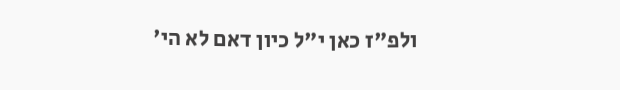ולפ"ז כאן י"ל כיון דאם לא הי'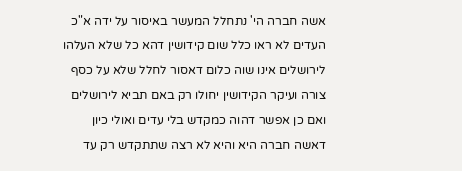אשה חברה הי' נתחלל המעשר באיסור על ידה א"כ העדים לא ראו כלל שום קידושין דהא כל שלא העלהו לירושלים אינו שוה כלום דאסור לחלל שלא על כסף צורה ועיקר הקידושין יחולו רק באם תביא לירושלים ואם כן אפשר דהוה כמקדש בלי עדים ואולי כיון דאשה חברה היא והיא לא רצה שתתקדש רק עד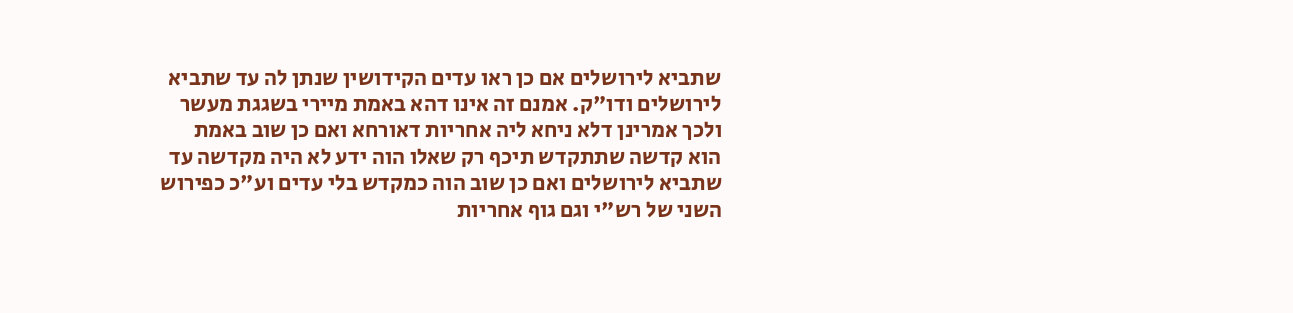שתביא לירושלים אם כן ראו עדים הקידושין שנתן לה עד שתביא לירושלים ודו"ק. אמנם זה אינו דהא באמת מיירי בשגגת מעשר ולכך אמרינן דלא ניחא ליה אחריות דאורחא ואם כן שוב באמת הוא קדשה שתתקדש תיכף רק שאלו הוה ידע לא היה מקדשה עד שתביא לירושלים ואם כן שוב הוה כמקדש בלי עדים וע"כ כפירוש השני של רש"י וגם גוף אחריות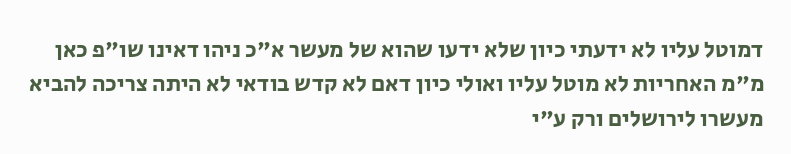דמוטל עליו לא ידעתי כיון שלא ידעו שהוא של מעשר א"כ ניהו דאינו שו"פ כאן מ"מ האחריות לא מוטל עליו ואולי כיון דאם לא קדש בודאי לא היתה צריכה להביא מעשרו לירושלים ורק ע"י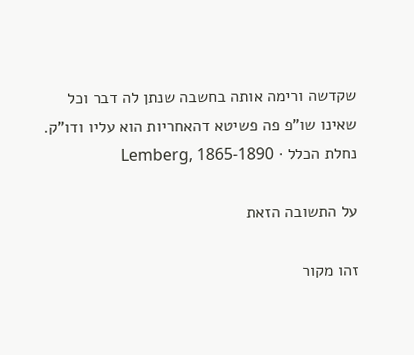שקדשה ורימה אותה בחשבה שנתן לה דבר וכל שאינו שו"פ פה פשיטא דהאחריות הוא עליו ודו"ק.
נחלת הכלל · Lemberg, 1865-1890

על התשובה הזאת

זהו מקור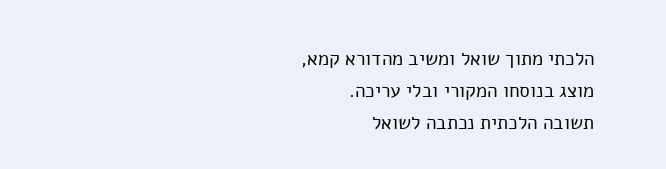הלכתי מתוך שואל ומשיב מהדורא קמא, מוצג בנוסחו המקורי ובלי עריכה. תשובה הלכתית נכתבה לשואל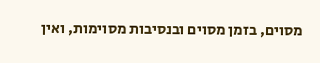מסוים, בזמן מסוים ובנסיבות מסוימות, ואין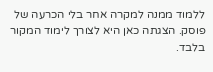ללמוד ממנה למקרה אחר בלי הכרעה של פוסק. הצגתה כאן היא לצורך לימוד המקור בלבד.